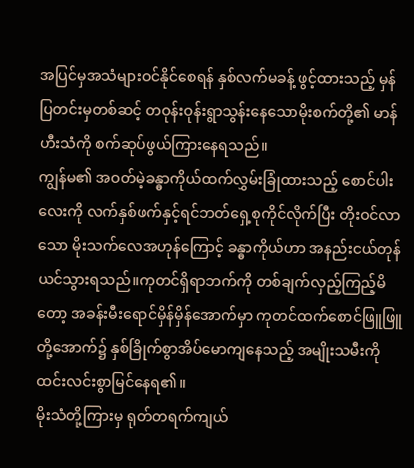အပြင်မှအသံများဝင်နိုင်စေရန် နှစ်လက်မခန့် ဖွင့်ထားသည့် မှန်ပြတင်းမှတစ်ဆင့် တဝုန်းဝုန်းရွာသွန်းနေသောမိုးစက်တို့၏ မာန်ဟီးသံကို စက်ဆုပ်ဖွယ်ကြားနေရသည်။
ကျွန်မ၏ အဝတ်မဲ့ခန္ဓာကိုယ်ထက်လွှမ်းခြုံထားသည့် စောင်ပါးလေးကို လက်နှစ်ဖက်နှင့်ရင်ဘတ်ရှေ့စုကိုင်လိုက်ပြီး တိုးဝင်လာသော မိုးသက်လေအဟုန်ကြောင့် ခန္ဓာကိုယ်ဟာ အနည်းငယ်တုန်ယင်သွားရသည်။ကုတင်ရှိရာဘက်ကို တစ်ချက်လှည့်ကြည့်မိတော့ အခန်းမီးရောင်မှိန်မှိန်အောက်မှာ ကုတင်ထက်စောင်ဖြူဖြူတို့အောက်၌ နှစ်ခြိုက်စွာအိပ်မောကျနေသည့် အမျိုးသမီးကိုထင်းလင်းစွာမြင်နေရ၏။
မိုးသံတို့ကြားမှ ရုတ်တရက်ကျယ်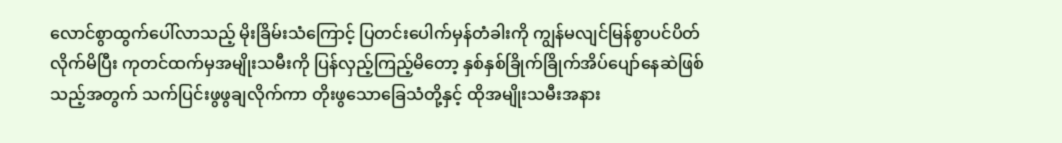လောင်စွာထွက်ပေါ်လာသည့် မိုးခြိမ်းသံကြောင့် ပြတင်းပေါက်မှန်တံခါးကို ကျွန်မလျင်မြန်စွာပင်ပိတ်လိုက်မိပြီး ကုတင်ထက်မှအမျိုးသမီးကို ပြန်လှည့်ကြည့်မိတော့ နှစ်နှစ်ခြိုက်ခြိုက်အိပ်ပျော်နေဆဲဖြစ်သည့်အတွက် သက်ပြင်းဖွဖွချလိုက်ကာ တိုးဖွသောခြေသံတို့နှင့် ထိုအမျိုးသမီးအနား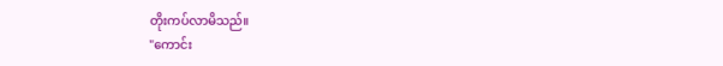တိုးကပ်လာမိသည်။
"ကောင်း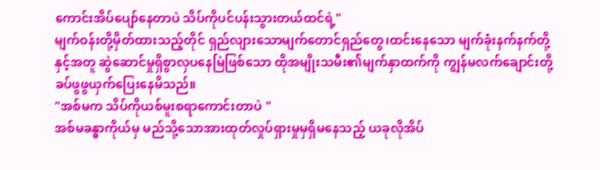ကောင်းအိပ်ပျော်နေတာပဲ သိပ်ကိုပင်ပန်းသွားတယ်ထင်ရဲ့"
မျက်ဝန်းတို့မှိတ်ထားသည့်တိုင် ရှည်လျားသောမျက်တောင်ရှည်တွေ၊ထင်းနေသော မျက်ခုံးနက်နက်တို့နှင့်အတူ ဆွဲဆောင်မှုရှိစွာလှပနေမြဲဖြစ်သော ထိုအမျိုးသမီး၏မျက်နှာထက်ကို ကျွန်မလက်ချောင်းတို့ ခပ်ဖွဖွယှက်ပြေးနေမိသည်။
"အစ်မက သိပ်ကိုယစ်မူးစရာကောင်းတာပဲ "
အစ်မခန္ဓာကိုယ်မှ မည်သို့သောအားထုတ်လှုပ်ရှားမှုမှရှိမနေသည့် ယခုလိုအိပ်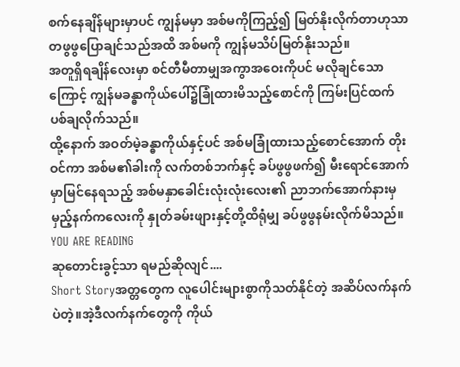စက်နေချိန်များမှာပင် ကျွန်မမှာ အစ်မကိုကြည့်၍ မြတ်နိုးလိုက်တာဟုသာ တဖွဖွပြောချင်သည်အထိ အစ်မကို ကျွန်မသိပ်မြတ်နိုးသည်။
အတူရှိရချိန်လေးမှာ စင်တီမီတာမျှအကွာအဝေးကိုပင် မလိုချင်သောကြောင့် ကျွန်မခန္ဓာကိုယ်ပေါ်၌ခြုံထားမိသည့်စောင်ကို ကြမ်းပြင်ထက်ပစ်ချလိုက်သည်။
ထို့နောက် အဝတ်မဲ့ခန္ဓာကိုယ်နှင့်ပင် အစ်မခြုံထားသည့်စောင်အောက် တိုးဝင်ကာ အစ်မ၏ခါးကို လက်တစ်ဘက်နှင့် ခပ်ဖွဖွဖက်၍ မီးရောင်အောက်မှာမြင်နေရသည့် အစ်မနှာခေါင်းလုံးလုံးလေး၏ ညာဘက်အောက်နားမှ မှည့်နက်ကလေးကို နှုတ်ခမ်းဖျားနှင့်တို့ထိရုံမျှ ခပ်ဖွဖွနမ်းလိုက်မိသည်။
YOU ARE READING
ဆုတောင်းခွင့်သာ ရမည်ဆိုလျင်....
Short Storyအတ္တတွေက လူပေါင်းများစွာကိုသတ်နိုင်တဲ့ အဆိပ်လက်နက်ပဲတဲ့။အဲ့ဒီလက်နက်တွေကို ကိုယ်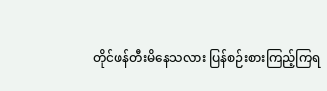တိုင်ဖန်တီးမိနေသလား ပြန်စဉ်းစားကြည့်ကြရ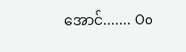အောင်....... Oo